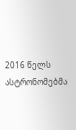2016 წელს ასტრონომებმა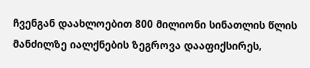ჩვენგან დაახლოებით 800 მილიონი სინათლის წლის მანძილზე იალქნების ზეგროვა დააფიქსირეს,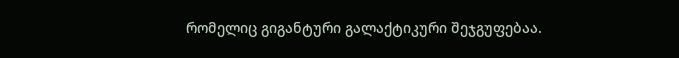რომელიც გიგანტური გალაქტიკური შეჯგუფებაა.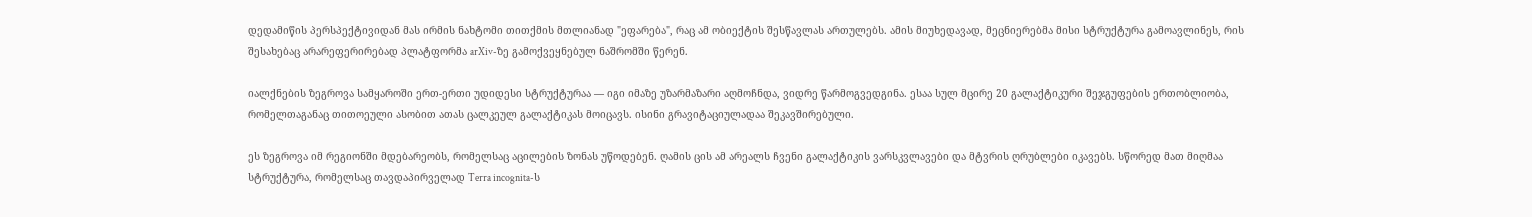დედამიწის პერსპექტივიდან მას ირმის ნახტომი თითქმის მთლიანად "ეფარება", რაც ამ ობიექტის შესწავლას ართულებს. ამის მიუხედავად, მეცნიერებმა მისი სტრუქტურა გამოავლინეს, რის შესახებაც არარეფერირებად პლატფორმა arXiv-ზე გამოქვეყნებულ ნაშრომში წერენ.

იალქნების ზეგროვა სამყაროში ერთ-ერთი უდიდესი სტრუქტურაა — იგი იმაზე უზარმაზარი აღმოჩნდა, ვიდრე წარმოგვედგინა. ესაა სულ მცირე 20 გალაქტიკური შეჯგუფების ერთობლიობა, რომელთაგანაც თითოეული ასობით ათას ცალკეულ გალაქტიკას მოიცავს. ისინი გრავიტაციულადაა შეკავშირებული.

ეს ზეგროვა იმ რეგიონში მდებარეობს, რომელსაც აცილების ზონას უწოდებენ. ღამის ცის ამ არეალს ჩვენი გალაქტიკის ვარსკვლავები და მტვრის ღრუბლები იკავებს. სწორედ მათ მიღმაა სტრუქტურა, რომელსაც თავდაპირველად Terra incognita-ს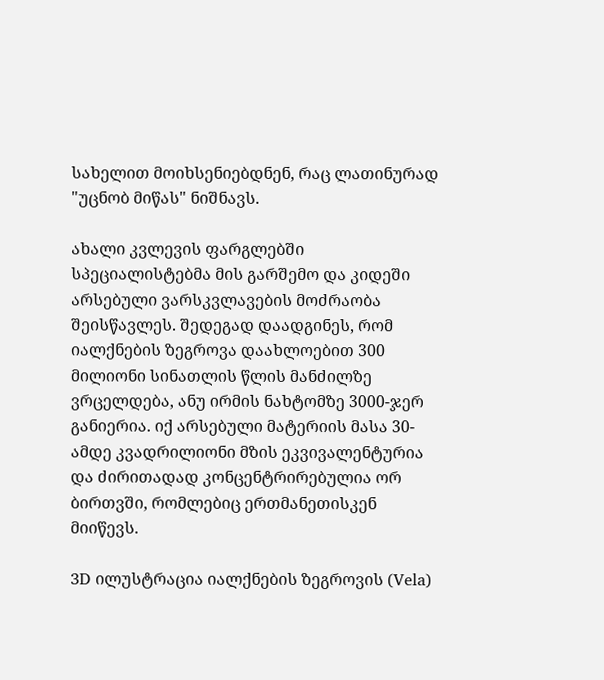სახელით მოიხსენიებდნენ, რაც ლათინურად "უცნობ მიწას" ნიშნავს.

ახალი კვლევის ფარგლებში სპეციალისტებმა მის გარშემო და კიდეში არსებული ვარსკვლავების მოძრაობა შეისწავლეს. შედეგად დაადგინეს, რომ იალქნების ზეგროვა დაახლოებით 300 მილიონი სინათლის წლის მანძილზე ვრცელდება, ანუ ირმის ნახტომზე 3000-ჯერ განიერია. იქ არსებული მატერიის მასა 30-ამდე კვადრილიონი მზის ეკვივალენტურია და ძირითადად კონცენტრირებულია ორ ბირთვში, რომლებიც ერთმანეთისკენ მიიწევს.

3D ილუსტრაცია იალქნების ზეგროვის (Vela)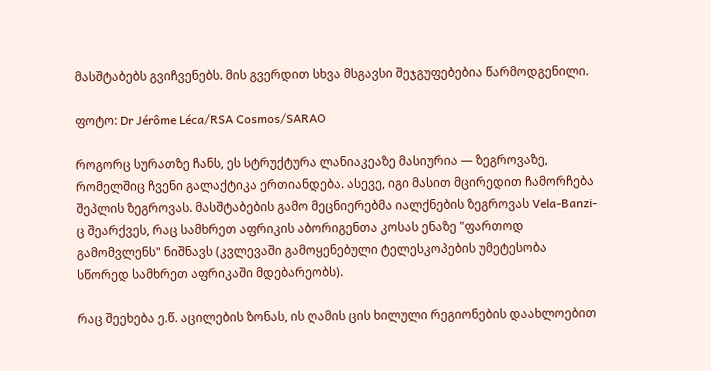მასშტაბებს გვიჩვენებს. მის გვერდით სხვა მსგავსი შეჯგუფებებია წარმოდგენილი.

ფოტო: Dr Jérôme Léca/RSA Cosmos/SARAO

როგორც სურათზე ჩანს, ეს სტრუქტურა ლანიაკეაზე მასიურია — ზეგროვაზე, რომელშიც ჩვენი გალაქტიკა ერთიანდება. ასევე, იგი მასით მცირედით ჩამორჩება შეპლის ზეგროვას. მასშტაბების გამო მეცნიერებმა იალქნების ზეგროვას Vela-Banzi-ც შეარქვეს, რაც სამხრეთ აფრიკის აბორიგენთა კოსას ენაზე "ფართოდ გამომვლენს" ნიშნავს (კვლევაში გამოყენებული ტელესკოპების უმეტესობა სწორედ სამხრეთ აფრიკაში მდებარეობს).

რაც შეეხება ე.წ. აცილების ზონას, ის ღამის ცის ხილული რეგიონების დაახლოებით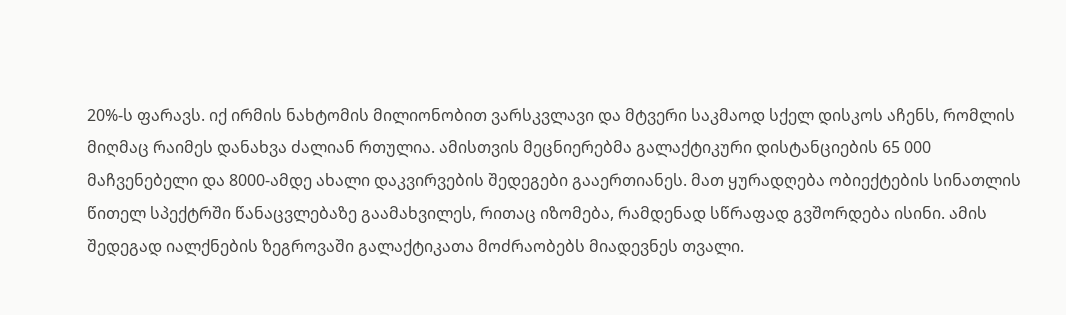20%-ს ფარავს. იქ ირმის ნახტომის მილიონობით ვარსკვლავი და მტვერი საკმაოდ სქელ დისკოს აჩენს, რომლის მიღმაც რაიმეს დანახვა ძალიან რთულია. ამისთვის მეცნიერებმა გალაქტიკური დისტანციების 65 000 მაჩვენებელი და 8000-ამდე ახალი დაკვირვების შედეგები გააერთიანეს. მათ ყურადღება ობიექტების სინათლის წითელ სპექტრში წანაცვლებაზე გაამახვილეს, რითაც იზომება, რამდენად სწრაფად გვშორდება ისინი. ამის შედეგად იალქნების ზეგროვაში გალაქტიკათა მოძრაობებს მიადევნეს თვალი.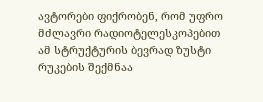ავტორები ფიქრობენ, რომ უფრო მძლავრი რადიოტელესკოპებით ამ სტრუქტურის ბევრად ზუსტი რუკების შექმნაა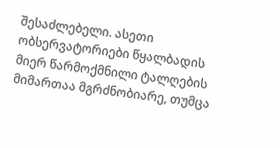შესაძლებელი. ასეთი ობსერვატორიები წყალბადის მიერ წარმოქმნილი ტალღების მიმართაა მგრძნობიარე, თუმცა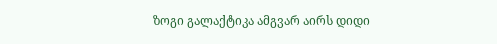ზოგი გალაქტიკა ამგვარ აირს დიდი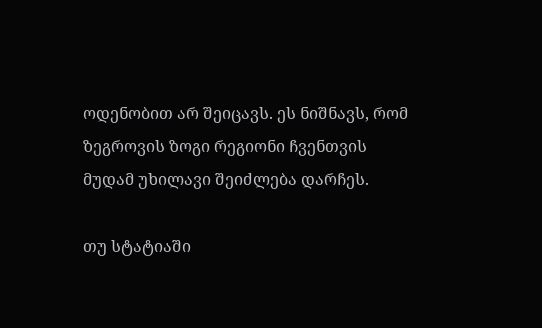ოდენობით არ შეიცავს. ეს ნიშნავს, რომ ზეგროვის ზოგი რეგიონი ჩვენთვის მუდამ უხილავი შეიძლება დარჩეს.

თუ სტატიაში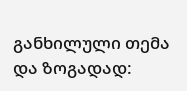განხილული თემა და ზოგადად: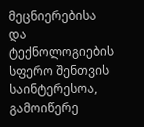მეცნიერებისა და ტექნოლოგიების სფერო შენთვის საინტერესოა, გამოიწერე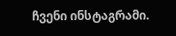ჩვენი ინსტაგრამი.